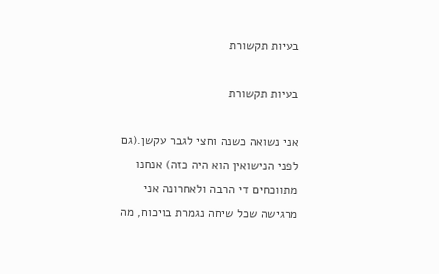בעיות תקשורת

בעיות תקשורת

אני נשואה כשנה וחצי לגבר עקשן.(גם לפני הנישואין הוא היה כזה) אנחנו מתווכחים די הרבה ולאחרונה אני מרגישה שכל שיחה נגמרת בויכוח, מה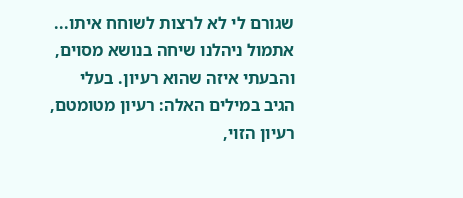שגורם לי לא לרצות לשוחח איתו... אתמול ניהלנו שיחה בנושא מסוים, והבעתי איזה שהוא רעיון. בעלי הגיב במילים האלה: רעיון מטומטם, רעיון הזוי,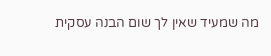מה שמעיד שאין לך שום הבנה עסקית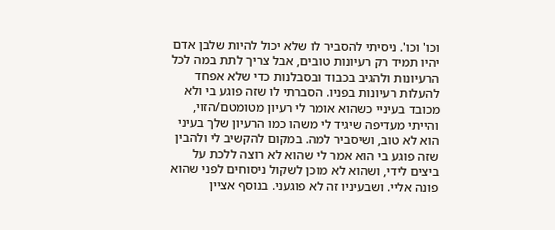וכו' וכו'. ניסיתי להסביר לו שלא יכול להיות שלבן אדם יהיו תמיד רק רעיונות טובים, אבל צריך לתת במה לכל הרעיונות ולהגיב בכבוד ובסבלנות כדי שלא אפחד להעלות רעיונות בפניו. הסברתי לו שזה פוגע בי ולא מכובד בעיניי כשהוא אומר לי רעיון מטומטם/הזוי, והייתי מעדיפה שיגיד לי משהו כמו הרעיון שלך בעיני הוא לא טוב, ושיסביר למה. במקום להקשיב לי ולהבין שזה פוגע בי הוא אמר לי שהוא לא רוצה ללכת על ביצים לידי, ושהוא לא מוכן לשקול ניסוחים לפני שהוא פונה אליי. ושבעיניו זה לא פוגעני. בנוסף אציין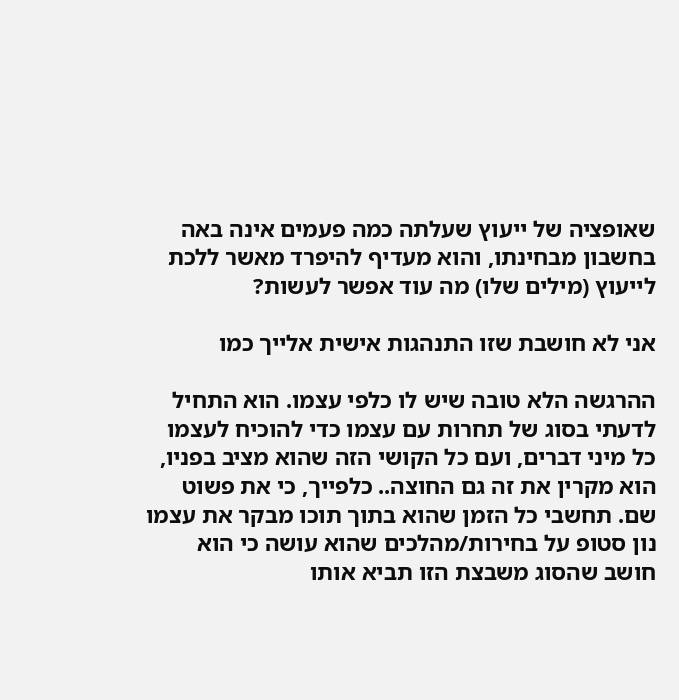שאופציה של ייעוץ שעלתה כמה פעמים אינה באה בחשבון מבחינתו, והוא מעדיף להיפרד מאשר ללכת לייעוץ (מילים שלו) מה עוד אפשר לעשות?

אני לא חושבת שזו התנהגות אישית אלייך כמו

ההרגשה הלא טובה שיש לו כלפי עצמו. הוא התחיל לדעתי בסוג של תחרות עם עצמו כדי להוכיח לעצמו כל מיני דברים, ועם כל הקושי הזה שהוא מציב בפניו, הוא מקרין את זה גם החוצה.. כלפייך, כי את פשוט שם. תחשבי כל הזמן שהוא בתוך תוכו מבקר את עצמו נון סטופ על בחירות/מהלכים שהוא עושה כי הוא חושב שהסוג משבצת הזו תביא אותו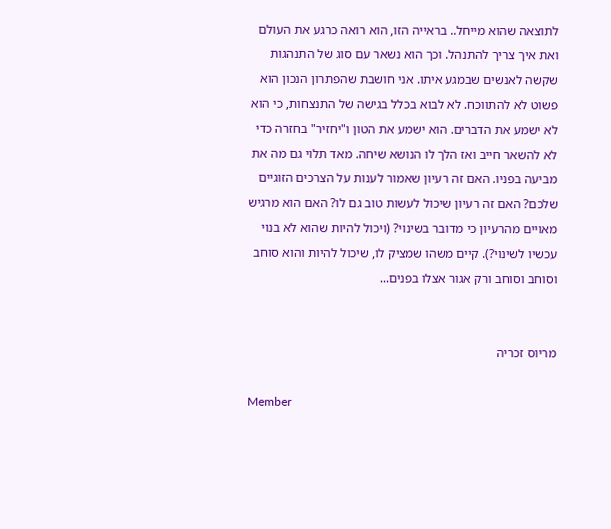לתוצאה שהוא מייחל.. בראייה הזו, הוא רואה כרגע את העולם ואת איך צריך להתנהל. וכך הוא נשאר עם סוג של התנהגות שקשה לאנשים שבמגע איתו. אני חושבת שהפתרון הנכון הוא פשוט לא להתווכח. לא לבוא בכלל בגישה של התנצחות, כי הוא לא ישמע את הדברים. הוא ישמע את הטון ו"יחזיר" בחזרה כדי לא להשאר חייב ואז הלך לו הנושא שיחה. מאד תלוי גם מה את מביעה בפניו. האם זה רעיון שאמור לענות על הצרכים הזוגיים שלכם? האם זה רעיון שיכול לעשות טוב גם לו? האם הוא מרגיש מאויים מהרעיון כי מדובר בשינוי? (ויכול להיות שהוא לא בנוי עכשיו לשינוי?). קיים משהו שמציק לו, שיכול להיות והוא סוחב וסוחב וסוחב ורק אגור אצלו בפנים...


מריוס זכריה

Member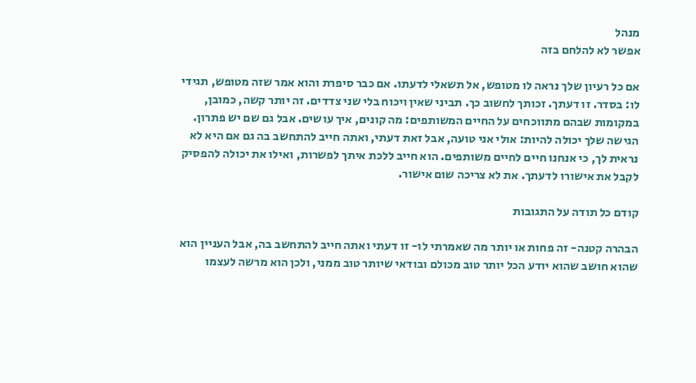מנהל
אפשר לא להלחם בזה

אם כל רעיון שלך נראה לו מטופש, אל תשאלי לדעתו. אם כבר סיפרת והוא אמר שזה מטופש, תגידי לו: בסדר. זו דעתך. זכותך לחשוב כך. תביני שאין ויכוח בלי שני צדדים. זה יותר קשה, כמובן, במקומות שבהם מתווכחים על החיים המשותפים: מה קונים, איך עושים. אבל גם שם יש פתרון. הגישה שלך יכולה להיות: אולי אני טועה, אבל זאת דעתי, ואתה חייב להתחשב בה גם אם היא לא נראית לך, כי אנחנו חיים לחיים משותפים. הוא חייב ללכת איתך לפשרות, ואילו את יכולה להפסיק לקבל את אישורו לדעתך. את לא צריכה שום אישור.

קודם כל תודה על התגובות

הבהרה קטנה- זה פחות או יותר מה שאמרתי לו- זו דעתי ואתה חייב להתחשב בה, אבל העניין הוא שהוא חושב שהוא יודע הכל יותר טוב מכולם ובודאי שיותר טוב ממני, ולכן הוא מרשה לעצמו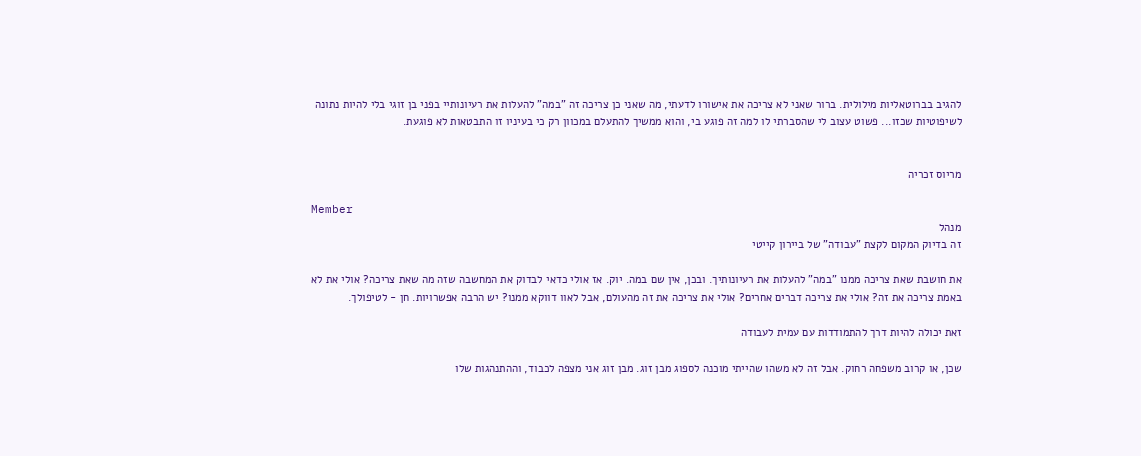להגיב בברוטאליות מילולית. ברור שאני לא צריכה את אישורו לדעתי, מה שאני כן צריכה זה "במה" להעלות את רעיונותיי בפני בן זוגי בלי להיות נתונה לשיפוטיות שכזו... פשוט עצוב לי שהסברתי לו למה זה פוגע בי, והוא ממשיך להתעלם במכוון רק כי בעיניו זו התבטאות לא פוגעת.


מריוס זכריה

Member
מנהל
זה בדיוק המקום לקצת "עבודה" של ביירון קייטי

את חושבת שאת צריכה ממנו "במה" להעלות את רעיונותיך. ובכן, אין שם במה. יוק. אז אולי כדאי לבדוק את המחשבה שזה מה שאת צריכה? אולי את לא באמת צריכה את זה? אולי את צריכה דברים אחרים? אולי את צריכה את זה מהעולם, אבל לאוו דווקא ממנו? יש הרבה אפשרויות. חן - לטיפולך.

זאת יכולה להיות דרך להתמודדות עם עמית לעבודה

שכן, או קרוב משפחה רחוק. אבל זה לא משהו שהייתי מוכנה לספוג מבן זוג. מבן זוג אני מצפה לכבוד, וההתנהגות שלו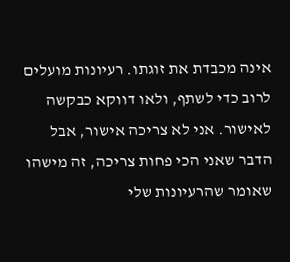אינה מכבדת את זוגתו. רעיונות מועלים לרוב כדי לשתף, ולאו דווקא כבקשה לאישור. אני לא צריכה אישור, אבל הדבר שאני הכי פחות צריכה, זה מישהו שאומר שהרעיונות שלי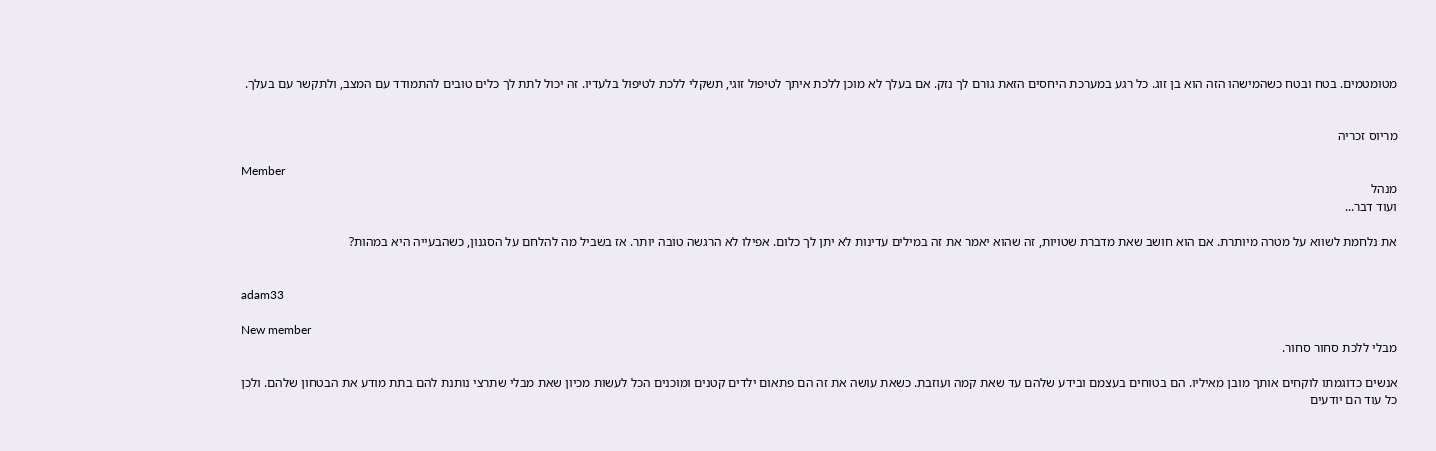מטומטמים. בטח ובטח כשהמישהו הזה הוא בן זוג. כל רגע במערכת היחסים הזאת גורם לך נזק. אם בעלך לא מוכן ללכת איתך לטיפול זוגי, תשקלי ללכת לטיפול בלעדיו. זה יכול לתת לך כלים טובים להתמודד עם המצב, ולתקשר עם בעלך.


מריוס זכריה

Member
מנהל
ועוד דבר...

את נלחמת לשווא על מטרה מיותרת. אם הוא חושב שאת מדברת שטויות, זה שהוא יאמר את זה במילים עדינות לא יתן לך כלום. אפילו לא הרגשה טובה יותר. אז בשביל מה להלחם על הסגנון, כשהבעייה היא במהות?


adam33

New member
מבלי ללכת סחור סחור.

אנשים כדוגמתו לוקחים אותך מובן מאיליו. הם בטוחים בעצמם ובידע שלהם עד שאת קמה ועוזבת. כשאת עושה את זה הם פתאום ילדים קטנים ומוכנים הכל לעשות מכיון שאת מבלי שתרצי נותנת להם בתת מודע את הבטחון שלהם. ולכן כל עוד הם יודעים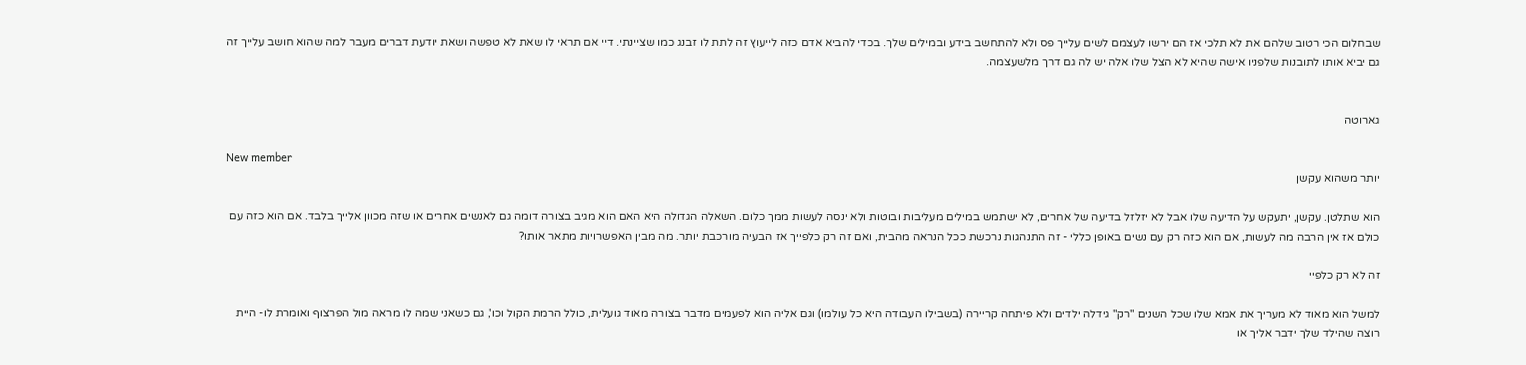שבחלום הכי רטוב שלהם את לא תלכי אז הם ירשו לעצמם לשים עלייך פס ולא להתחשב בידע ובמילים שלך. בכדי להביא אדם כזה לייעוץ זה לתת לו זבנג כמו שציינתי. דיי אם תראי לו שאת לא טפשה ושאת יודעת דברים מעבר למה שהוא חושב עלייך זה גם יביא אותו לתובנות שלפניו אישה שהיא לא הצל שלו אלה יש לה גם דרך מלשעצמה.


גארוטה

New member
יותר משהוא עקשן

הוא שתלטן. עקשן, יתעקש על הדיעה שלו אבל לא יזלזל בדיעה של אחרים, לא ישתמש במילים מעליבות ובוטות ולא ינסה לעשות ממך כלום. השאלה הגדולה היא האם הוא מגיב בצורה דומה גם לאנשים אחרים או שזה מכוון אלייך בלבד. אם הוא כזה עם כולם אז אין הרבה מה לעשות, אם הוא כזה רק עם נשים באופן כללי - זה התנהגות נרכשת ככל הנראה מהבית, ואם זה רק כלפייך אז הבעיה מורכבת יותר. מה מבין האפשרויות מתאר אותו?

זה לא רק כלפיי

למשל הוא מאוד לא מעריך את אמא שלו שכל השנים "רק" גידלה ילדים ולא פיתחה קריירה (בשבילו העבודה היא כל עולמו) וגם אליה הוא לפעמים מדבר בצורה מאוד גועלית, כולל הרמת הקול וכו', גם כשאני שמה לו מראה מול הפרצוף ואומרת לו- היית רוצה שהילד שלך ידבר אליך או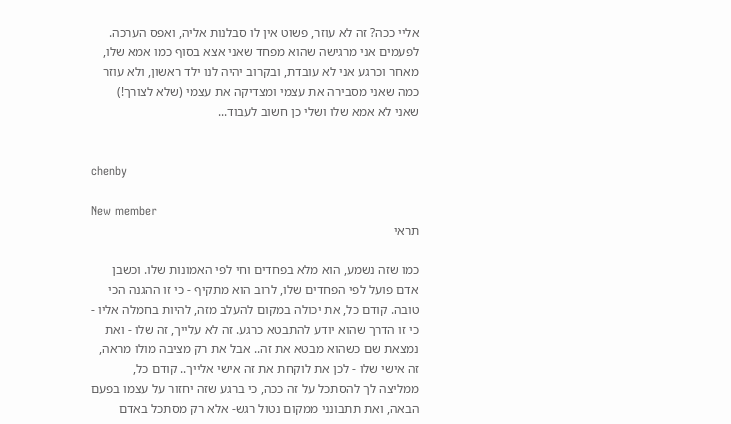אליי ככה? זה לא עוזר, פשוט אין לו סבלנות אליה, ואפס הערכה. לפעמים אני מרגישה שהוא מפחד שאני אצא בסוף כמו אמא שלו, מאחר וכרגע אני לא עובדת, ובקרוב יהיה לנו ילד ראשון, ולא עוזר כמה שאני מסבירה את עצמי ומצדיקה את עצמי (שלא לצורך!) שאני לא אמא שלו ושלי כן חשוב לעבוד...


chenby

New member
תראי

כמו שזה נשמע, הוא מלא בפחדים וחי לפי האמונות שלו. וכשבן אדם פועל לפי הפחדים שלו, לרוב הוא מתקיף - כי זו ההגנה הכי טובה. קודם כל, את יכולה במקום להעלב מזה, להיות בחמלה אליו - כי זו הדרך שהוא יודע להתבטא כרגע. זה לא עלייך, זה שלו - ואת נמצאת שם כשהוא מבטא את זה.. אבל את רק מציבה מולו מראה, זה אישי שלו - לכן את לוקחת את זה אישי אלייך.. קודם כל, ממליצה לך להסתכל על זה ככה, כי ברגע שזה יחזור על עצמו בפעם הבאה, ואת תתבונני ממקום נטול רגש- אלא רק מסתכל באדם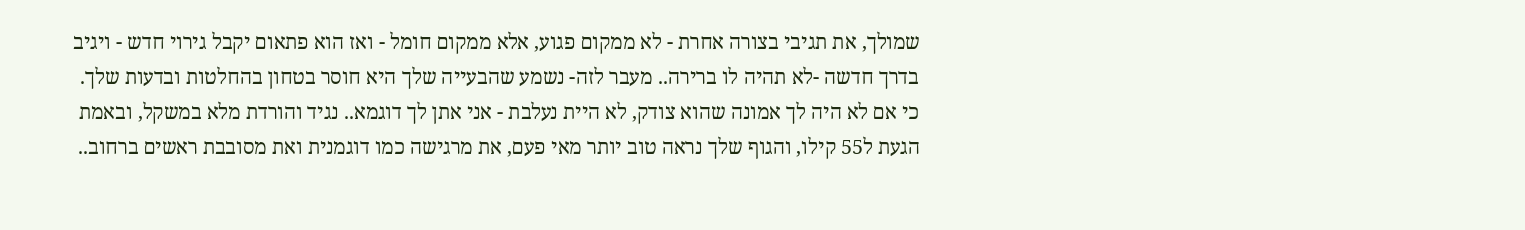שמולך, את תגיבי בצורה אחרת - לא ממקום פגוע, אלא ממקום חומל - ואז הוא פתאום יקבל גירוי חדש - ויגיב בדרך חדשה -לא תהיה לו ברירה.. מעבר לזה- נשמע שהבעייה שלך היא חוסר בטחון בהחלטות ובדעות שלך. כי אם לא היה לך אמונה שהוא צודק, לא היית נעלבת - אני אתן לך דוגמא.. נגיד והורדת מלא במשקל, ובאמת הגעת ל55 קילו, והגוף שלך נראה טוב יותר מאי פעם, את מרגישה כמו דוגמנית ואת מסובבת ראשים ברחוב..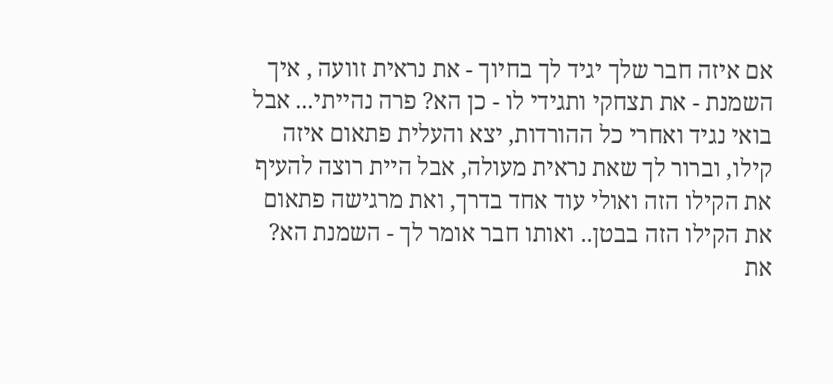אם איזה חבר שלך יגיד לך בחיוך - את נראית זוועה , איך השמנת - את תצחקי ותגידי לו - כן הא? פרה נהייתי... אבל בואי נגיד ואחרי כל ההורדות, יצא והעלית פתאום איזה קילו, וברור לך שאת נראית מעולה, אבל היית רוצה להעיף את הקילו הזה ואולי עוד אחד בדרך, ואת מרגישה פתאום את הקילו הזה בבטן.. ואותו חבר אומר לך - השמנת הא? את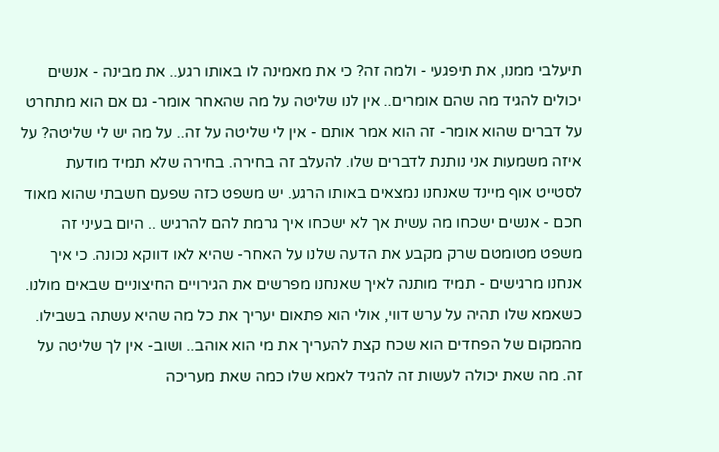תיעלבי ממנו, את תיפגעי - ולמה זה? כי את מאמינה לו באותו רגע.. את מבינה - אנשים יכולים להגיד מה שהם אומרים.. אין לנו שליטה על מה שהאחר אומר- גם אם הוא מתחרט על דברים שהוא אומר- זה הוא אמר אותם - אין לי שליטה על זה.. על מה יש לי שליטה? על איזה משמעות אני נותנת לדברים שלו. להעלב זה בחירה. בחירה שלא תמיד מודעת לסטייט אוף מיינד שאנחנו נמצאים באותו הרגע. יש משפט כזה שפעם חשבתי שהוא מאוד חכם - אנשים ישכחו מה עשית אך לא ישכחו איך גרמת להם להרגיש .. היום בעיני זה משפט מטומטם שרק מקבע את הדעה שלנו על האחר- שהיא לאו דווקא נכונה. כי איך אנחנו מרגישים - תמיד מותנה לאיך שאנחנו מפרשים את הגירויים החיצוניים שבאים מולנו. כשאמא שלו תהיה על ערש דווי, אולי הוא פתאום יעריך את כל מה שהיא עשתה בשבילו. מהמקום של הפחדים הוא שכח קצת להעריך את מי הוא אוהב.. ושוב- אין לך שליטה על זה. מה שאת יכולה לעשות זה להגיד לאמא שלו כמה שאת מעריכה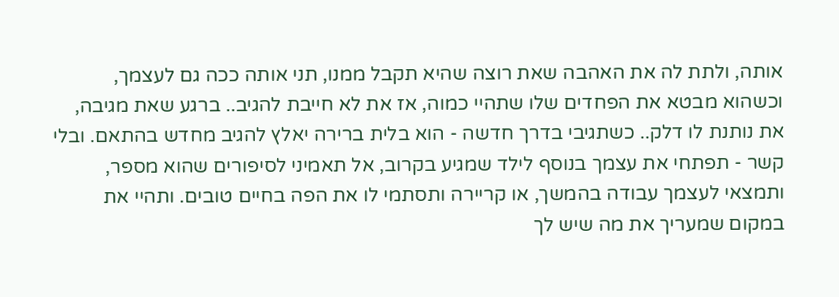אותה, ולתת לה את האהבה שאת רוצה שהיא תקבל ממנו, תני אותה ככה גם לעצמך, וכשהוא מבטא את הפחדים שלו שתהיי כמוה, אז את לא חייבת להגיב.. ברגע שאת מגיבה, את נותנת לו דלק.. כשתגיבי בדרך חדשה - הוא בלית ברירה יאלץ להגיב מחדש בהתאם. ובלי קשר - תפתחי את עצמך בנוסף לילד שמגיע בקרוב, אל תאמיני לסיפורים שהוא מספר, ותמצאי לעצמך עבודה בהמשך, או קריירה ותסתמי לו את הפה בחיים טובים. ותהיי את במקום שמעריך את מה שיש לך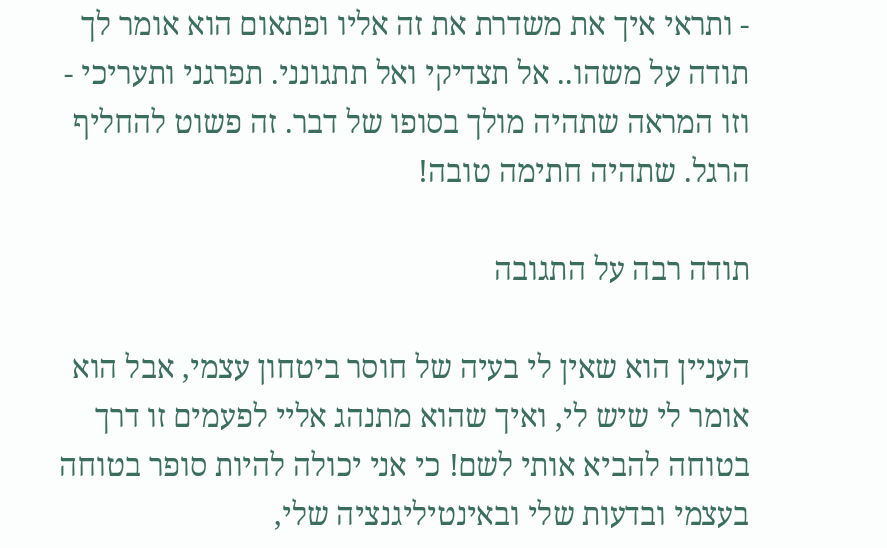- ותראי איך את משדרת את זה אליו ופתאום הוא אומר לך תודה על משהו.. אל תצדיקי ואל תתגונני. תפרגני ותעריכי - וזו המראה שתהיה מולך בסופו של דבר. זה פשוט להחליף הרגל. שתהיה חתימה טובה!

תודה רבה על התגובה

העניין הוא שאין לי בעיה של חוסר ביטחון עצמי, אבל הוא אומר לי שיש לי, ואיך שהוא מתנהג אליי לפעמים זו דרך בטוחה להביא אותי לשם! כי אני יכולה להיות סופר בטוחה בעצמי ובדעות שלי ובאינטיליגנציה שלי,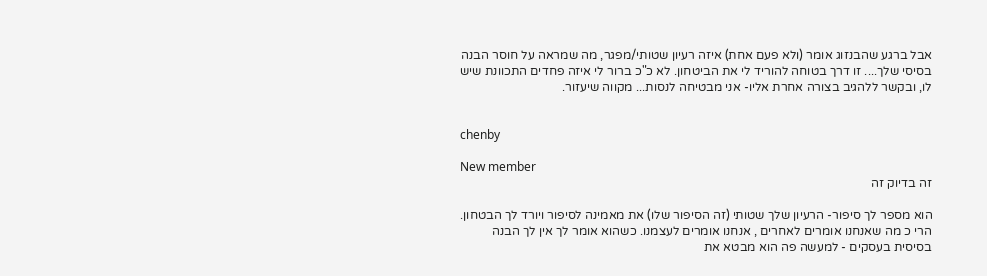אבל ברגע שהבנזוג אומר (ולא פעם אחת) איזה רעיון שטותי/מפגר, מה שמראה על חוסר הבנה בסיסי שלך.... זו דרך בטוחה להוריד לי את הביטחון. לא כ"כ ברור לי איזה פחדים התכוונת שיש לו, ובקשר ללהגיב בצורה אחרת אליו- אני מבטיחה לנסות... מקווה שיעזור.


chenby

New member
זה בדיוק זה

הוא מספר לך סיפור- הרעיון שלך שטותי (זה הסיפור שלו) את מאמינה לסיפור ויורד לך הבטחון. הרי כ מה שאנחנו אומרים לאחרים , אנחנו אומרים לעצמנו. כשהוא אומר לך אין לך הבנה בסיסית בעסקים - למעשה פה הוא מבטא את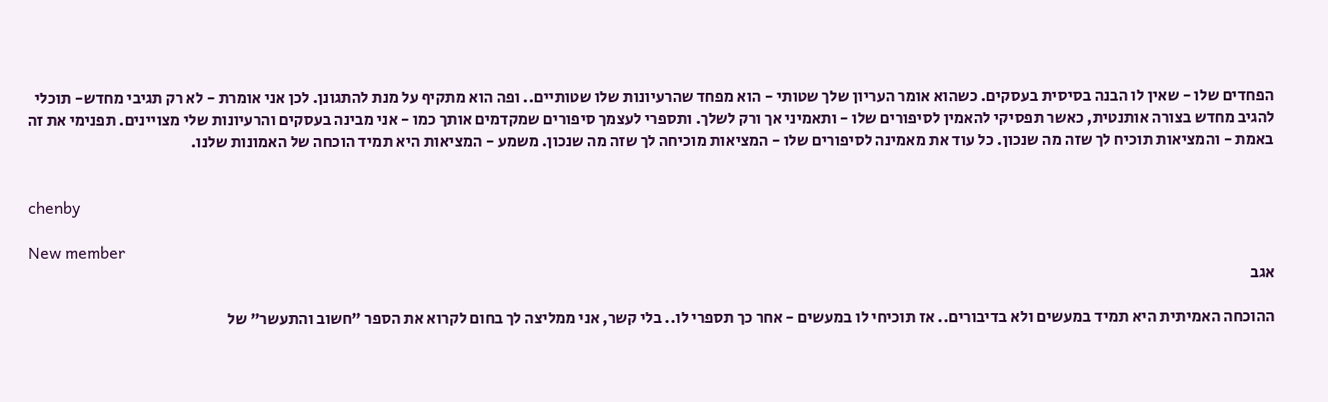הפחדים שלו - שאין לו הבנה בסיסית בעסקים. כשהוא אומר העריון שלך שטותי - הוא מפחד שהרעיונות שלו שטותיים.. ופה הוא מתקיף על מנת להתגונן. לכן אני אומרת - לא רק תגיבי מחדש- תוכלי להגיב מחדש בצורה אותנטית, כאשר תפסיקי להאמין לסיפורים שלו - ותאמיני אך ורק לשלך. ותספרי לעצמך סיפורים שמקדמים אותך כמו - אני מבינה בעסקים והרעיונות שלי מצויינים. תפנימי את זה באמת - והמציאות תוכיח לך שזה מה שנכון. כל עוד את מאמינה לסיפורים שלו - המציאות מוכיחה לך שזה מה שנכון. משמע - המציאות היא תמיד הוכחה של האמונות שלנו.


chenby

New member
אגב

ההוכחה האמיתית היא תמיד במעשים ולא בדיבורים.. אז תוכיחי לו במעשים - אחר כך תספרי לו.. בלי קשר, אני ממליצה לך בחום לקרוא את הספר "חשוב והתעשר" של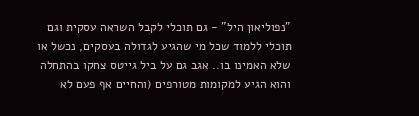"נפוליאון היל" - גם תוכלי לקבל השראה עסקית וגם תוכלי ללמוד שכל מי שהגיע לגדולה בעסקים, נכשל או שלא האמינו בו.. אגב גם על ביל גייטס צחקו בהתחלה והוא הגיע למקומות מטורפים (והחיים אף פעם לא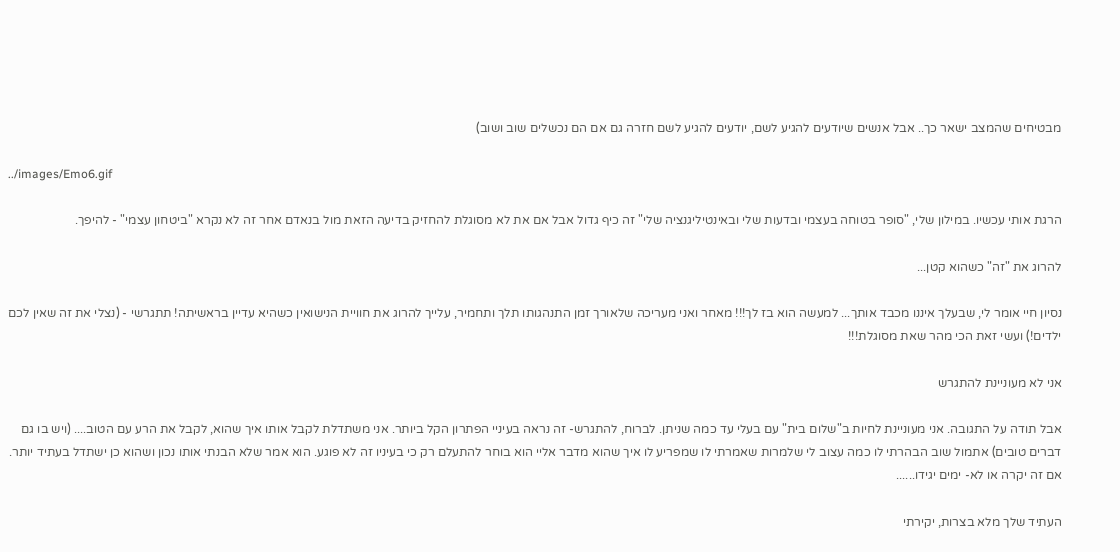מבטיחים שהמצב ישאר כך.. אבל אנשים שיודעים להגיע לשם, יודעים להגיע לשם חזרה גם אם הם נכשלים שוב ושוב)

../images/Emo6.gif

הרגת אותי עכשיו. במילון שלי, "סופר בטוחה בעצמי ובדעות שלי ובאינטיליגנציה שלי" זה כיף גדול אבל אם את לא מסוגלת להחזיק בדיעה הזאת מול בנאדם אחר זה לא נקרא "ביטחון עצמי" - להיפך.

להרוג את "זה" כשהוא קטן...

נסיון חיי אומר לי, שבעלך איננו מכבד אותך... למעשה הוא בז לך!!! מאחר ואני מעריכה שלאורך זמן התנהגותו תלך ותחמיר, עלייך להרוג את חוויית הנישואין כשהיא עדיין בראשיתה! תתגרשי - (נצלי את זה שאין לכם ילדים!) ועשי זאת הכי מהר שאת מסוגלת!!!

אני לא מעוניינת להתגרש

אבל תודה על התגובה. אני מעוניינת לחיות ב"שלום בית" עם בעלי עד כמה שניתן. לברוח, להתגרש- זה נראה בעיניי הפתרון הקל ביותר. אני משתדלת לקבל אותו איך שהוא, לקבל את הרע עם הטוב.... (ויש בו גם דברים טובים) אתמול שוב הבהרתי לו כמה עצוב לי שלמרות שאמרתי לו שמפריע לו איך שהוא מדבר אליי הוא בוחר להתעלם רק כי בעיניו זה לא פוגע. הוא אמר שלא הבנתי אותו נכון ושהוא כן ישתדל בעתיד יותר. אם זה יקרה או לא- ימים יגידו......

העתיד שלך מלא בצרות, יקירתי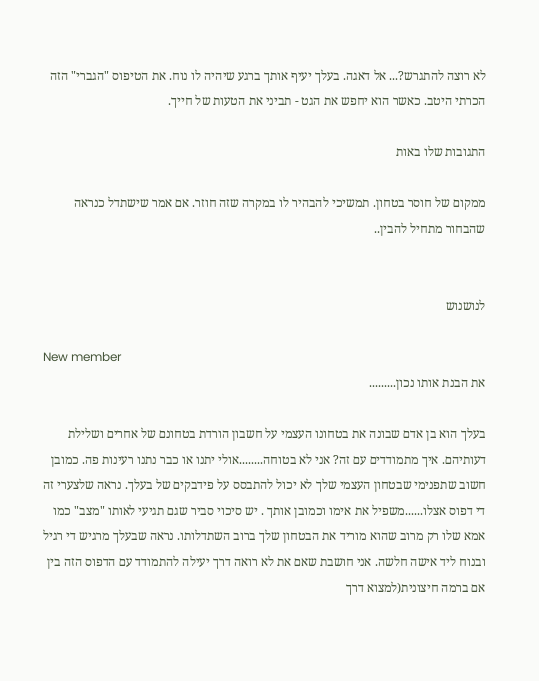לא רוצה להתגרש?... אל דאגה. בעלך יעיף אותך ברגע שיהיה לו נוח. את הטיפוס "הגברי" הזה הכרתי היטב. כאשר הוא יחפש את הגט - תביני את הטעות של חייך.

התגובות שלו באות

ממקום של חוסר בטחון. תמשיכי להבהיר לו במקרה שזה חוזר. אם אמר שישתדל כנראה שהבחור מתחיל להבין..


לנושנוש

New member
את הבנת אותו נכון.........

בעלך הוא בן אדם שבונה את בטחונו העצמי על חשבון הורדת בטחונם של אחרים ושלילת דעותיהם. איך מתמודדים עם זה? אני לא בטוחה........אולי יתנו או כבר נתנו רעינות פה. כמובן חשוב שתפנימי שבטחון העצמי שלך לא יכול להתבסס על פידבקים של בעלך. נראה שלצערי זה די דפוס אצלו......משפיל את אימו וכמובן אותך . יש סיכוי סביר שגם תגיעי לאותו "מצב" כמו אמא שלו רק מרוב שהוא מוריד את הבטחון שלך ברוב השתדלותו. נראה שבעלך מרגיש די רגיל ובנוח ליד אישה חלשה. אני חושבת שאם את לא רואה דרך יעילה להתמודד עם הדפוס הזה בין אם ברמה חיצונית(למצוא דרך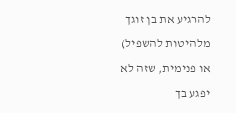להרגיע את בן זוגך מלהיטות להשפיל) או פנימית, שזה לא יפגע בך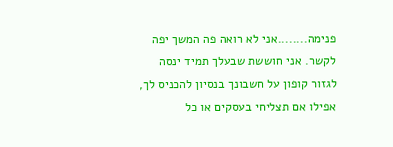פנימה........אני לא רואה פה המשך יפה לקשר. אני חוששת שבעלך תמיד ינסה לגזור קופון על חשבונך בנסיון להכניס לך, אפילו אם תצליחי בעסקים או כל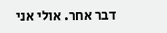דבר אחר. אולי אני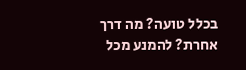בכלל טועה? מה דרך אחרת? להמנע מכל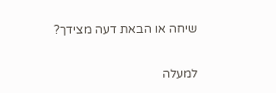שיחה או הבאת דעה מצידך?

למעלה